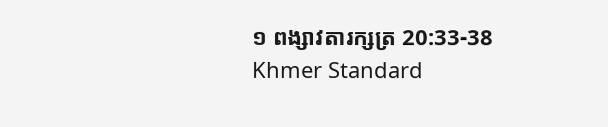១ ពង្សា‌វតារ‌ក្សត្រ 20:33-38 Khmer Standard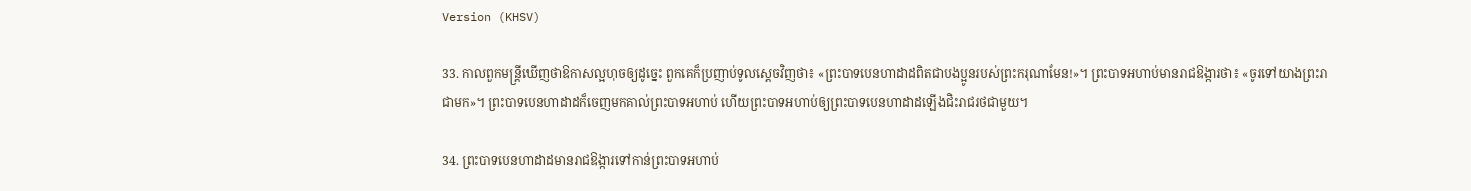Version (KHSV)

33. កាលពួកមន្ត្រីឃើញថាឱកាសល្អហុចឲ្យដូច្នេះ ពួកគេក៏ប្រញាប់ទូលស្ដេចវិញថា៖ «ព្រះ‌បាទបេន‌ហាដាដពិតជាបង‌ប្អូនរបស់ព្រះ‌ករុណាមែន!»។ ព្រះ‌បាទអហាប់មានរាជ‌ឱង្ការថា៖ «ចូរទៅយាងព្រះ‌រាជាមក»។ ព្រះ‌បាទបេន‌ហាដាដក៏ចេញមកគាល់ព្រះ‌បាទអហាប់ ហើយព្រះ‌បាទអហាប់ឲ្យព្រះ‌បាទបេន‌ហាដាដឡើងជិះរាជ‌រថជាមួយ។

34. ព្រះ‌បាទបេន‌ហាដាដមានរាជ‌ឱង្ការទៅកាន់ព្រះ‌បាទអហាប់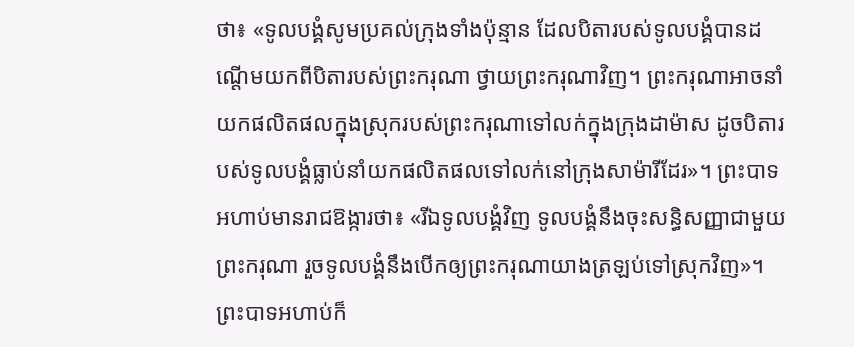ថា៖ «ទូលបង្គំសូមប្រគល់ក្រុងទាំងប៉ុន្មាន ដែលបិតារបស់ទូលបង្គំបានដណ្ដើមយកពីបិតារបស់ព្រះ‌ករុណា ថ្វាយព្រះ‌ករុណាវិញ។ ព្រះ‌ករុណាអាចនាំយកផលិតផលក្នុងស្រុករបស់ព្រះ‌ករុណាទៅលក់ក្នុងក្រុងដាម៉ាស ដូចបិតារបស់ទូលបង្គំធ្លាប់នាំយកផលិតផលទៅលក់នៅក្រុងសាម៉ារីដែរ»។ ព្រះ‌បាទអហាប់មានរាជ‌ឱង្ការថា៖ «រីឯទូលបង្គំវិញ ទូលបង្គំនឹងចុះសន្ធិ‌សញ្ញាជាមួយព្រះ‌ករុណា រួចទូលបង្គំនឹងបើកឲ្យព្រះ‌ករុណាយាងត្រឡប់ទៅស្រុកវិញ»។ ព្រះ‌បាទអហាប់ក៏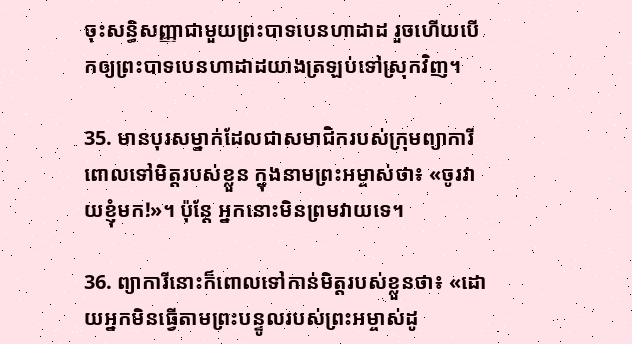ចុះសន្ធិ‌សញ្ញាជាមួយព្រះ‌បាទបេន‌ហាដាដ រួចហើយបើកឲ្យព្រះ‌បាទបេន‌ហាដាដយាងត្រឡប់ទៅស្រុកវិញ។

35. មានបុរសម្នាក់ដែលជាសមាជិករបស់ក្រុមព្យាការីពោលទៅមិត្តរបស់ខ្លួន ក្នុងនាមព្រះ‌អម្ចាស់ថា៖ «ចូរវាយខ្ញុំមក!»។ ប៉ុន្តែ អ្នកនោះមិនព្រមវាយទេ។

36. ព្យាការីនោះក៏ពោលទៅកាន់មិត្តរបស់ខ្លួនថា៖ «ដោយអ្នកមិនធ្វើតាមព្រះ‌បន្ទូលរបស់ព្រះ‌អម្ចាស់ដូ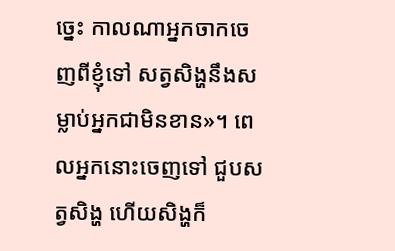ច្នេះ កាលណាអ្នកចាកចេញពីខ្ញុំទៅ សត្វសិង្ហនឹងសម្លាប់អ្នកជាមិនខាន»។ ពេលអ្នកនោះចេញទៅ ជួបសត្វសិង្ហ ហើយសិង្ហក៏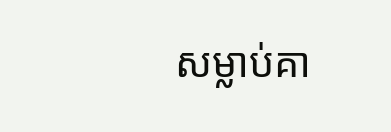សម្លាប់គា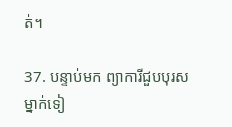ត់។

37. បន្ទាប់មក ព្យាការីជួបបុរសម្នាក់ទៀ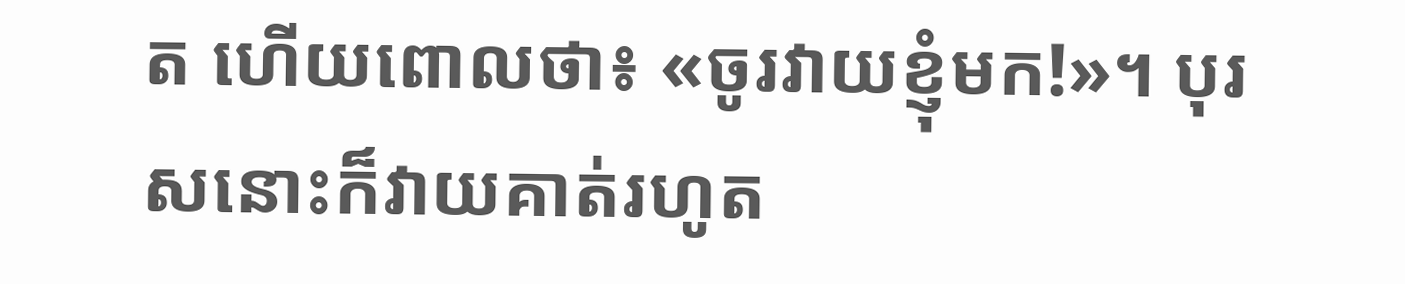ត ហើយពោលថា៖ «ចូរវាយខ្ញុំមក!»។ បុរសនោះក៏វាយគាត់រហូត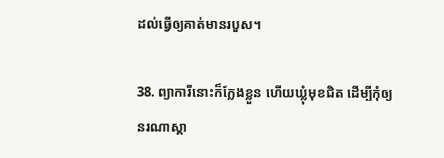ដល់ធ្វើឲ្យគាត់មានរបួស។

38. ព្យាការីនោះក៏ក្លែងខ្លួន ហើយឃ្លុំមុខជិត ដើម្បីកុំឲ្យនរណាស្គា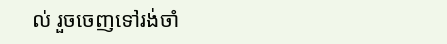ល់ រួចចេញទៅរង់‌ចាំ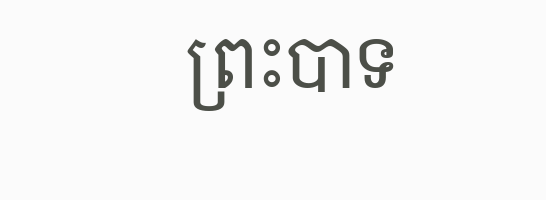ព្រះ‌បាទ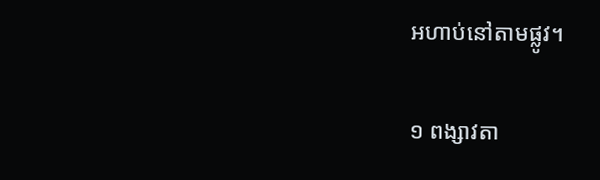អហាប់នៅតាមផ្លូវ។

១ ពង្សា‌វតា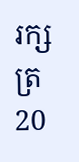រ‌ក្សត្រ 20